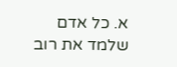א. כל אדם שלמד את רוב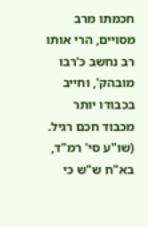חכמתו מרב מסויים, הרי אותו רב נחשב כ'רבו מובהק', וחייב בכבודו יותר מכבוד חכם רגיל. (שו"ע סי' רמ"ד, בא"ח ש"ש כי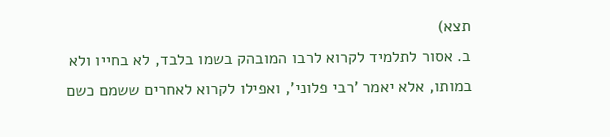תצא)
ב. אסור לתלמיד לקרוא לרבו המובהק בשמו בלבד, לא בחייו ולא במותו, אלא יאמר 'רבי פלוני', ואפילו לקרוא לאחרים ששמם כשם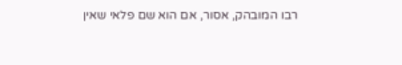רבו המובהק, אסור, אם הוא שם פלאי שאין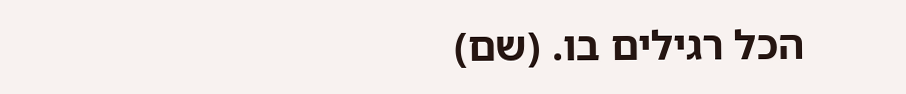הכל רגילים בו. (שם)